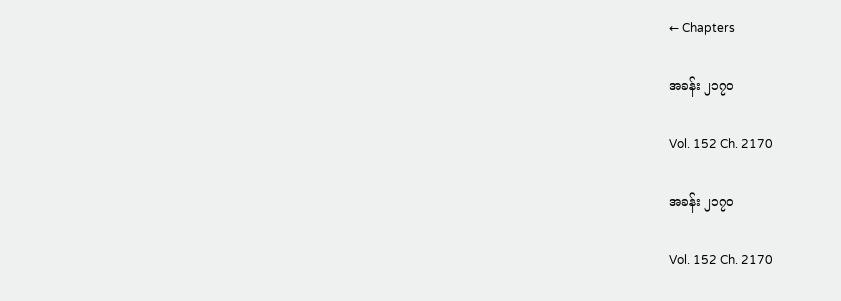← Chapters

အခန်း ၂၁၇၀

Vol. 152 Ch. 2170

အခန်း ၂၁၇၀

Vol. 152 Ch. 2170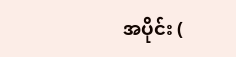အပိုင်း (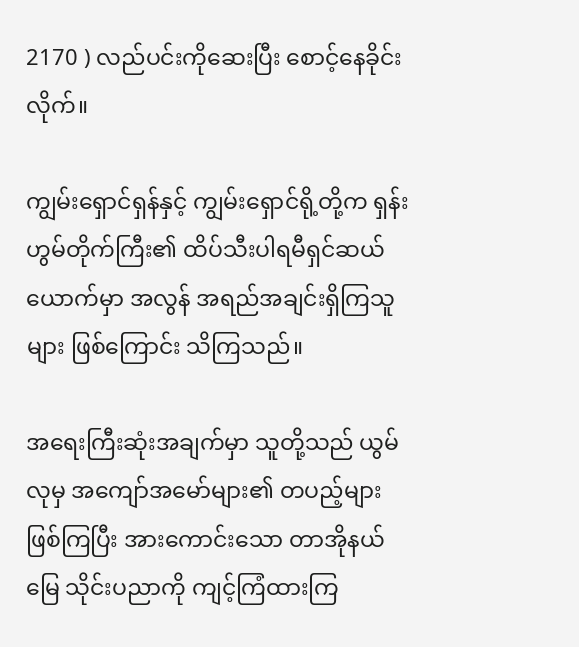2170 ) လည်ပင်းကိုဆေးပြီး စောင့်နေခိုင်းလိုက်။

ကျွမ်းရှောင်ရှန်နှင့် ကျွမ်းရှောင်ရို့တို့က ရှန်းဟွမ်တိုက်ကြီး၏ ထိပ်သီးပါရမီရှင်ဆယ်ယောက်မှာ အလွန် အရည်အချင်းရှိကြသူများ ဖြစ်ကြောင်း သိကြသည်။

အရေးကြီးဆုံးအချက်မှာ သူတို့သည် ယွမ်လုမှ အကျော်အမော်များ၏ တပည့်များ ဖြစ်ကြပြီး အားကောင်းသော တာအိုနယ်မြေ သိုင်းပညာကို ကျင့်ကြံထားကြ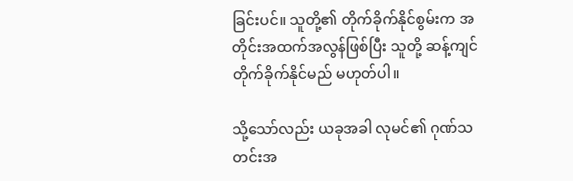ခြင်းပင်။ သူတို့၏ တိုက်ခိုက်နိုင်စွမ်းက အတိုင်းအထက်အလွန်ဖြစ်ပြီး သူတို့ ဆန့်ကျင်တိုက်ခိုက်နိုင်မည် မဟုတ်ပါ။

သို့သော်လည်း ယခုအခါ လုမင်၏ ဂုဏ်သတင်းအ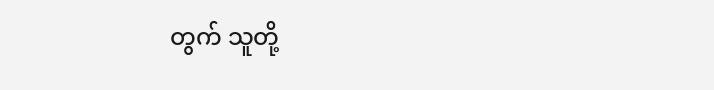တွက် သူတို့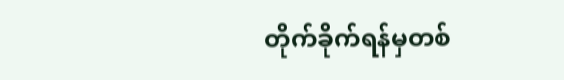တိုက်ခိုက်ရန်မှတစ်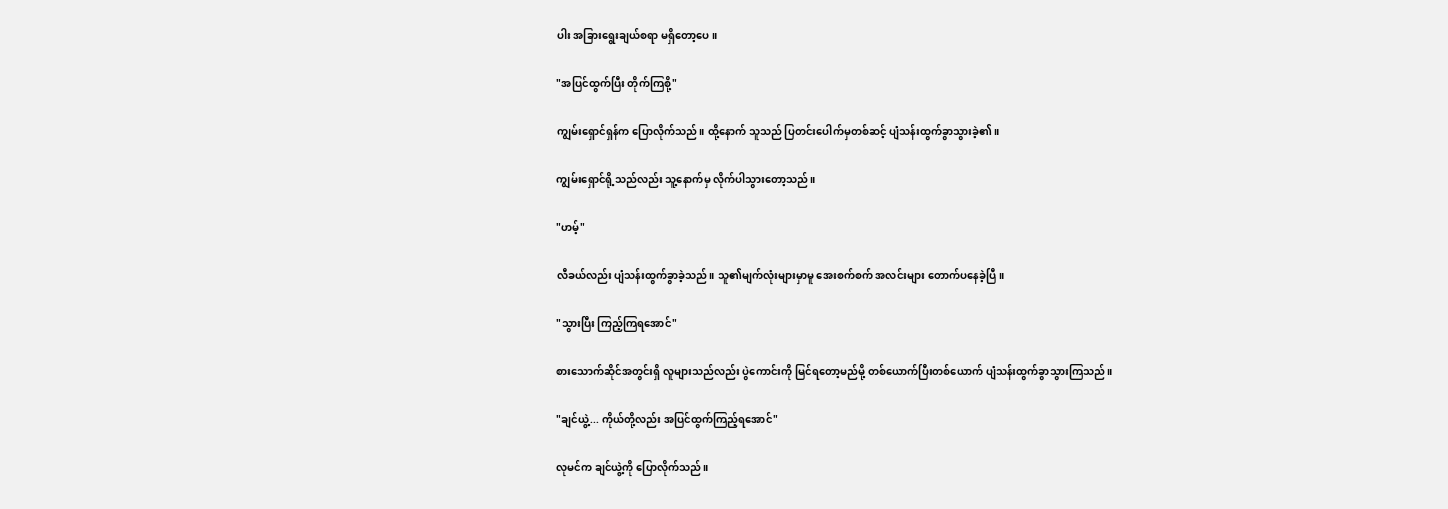ပါး အခြားရွေးချယ်စရာ မရှိတော့ပေ။

"အပြင်ထွက်ပြီး တိုက်ကြစို့"

ကျွမ်းရှောင်ရှန်က ပြောလိုက်သည်။ ထို့နောက် သူသည် ပြတင်းပေါက်မှတစ်ဆင့် ပျံသန်းထွက်ခွာသွားခဲ့၏။

ကျွမ်းရှောင်ရို့သည်လည်း သူ့နောက်မှ လိုက်ပါသွားတော့သည်။

"ဟမ့်"

လီခယ်လည်း ပျံသန်းထွက်ခွာခဲ့သည်။ သူ၏မျက်လုံးများမှာမူ အေးစက်စက် အလင်းများ တောက်ပနေခဲ့ပြီ။

"သွားပြီး ကြည့်ကြရအောင်"

စားသောက်ဆိုင်အတွင်းရှိ လူများသည်လည်း ပွဲကောင်းကို မြင်ရတော့မည်မို့ တစ်ယောက်ပြီးတစ်ယောက် ပျံသန်းထွက်ခွာသွားကြသည်။

"ချင်ယွဲ့... ကိုယ်တို့လည်း အပြင်ထွက်ကြည့်ရအောင်"

လုမင်က ချင်ယွဲ့ကို ပြောလိုက်သည်။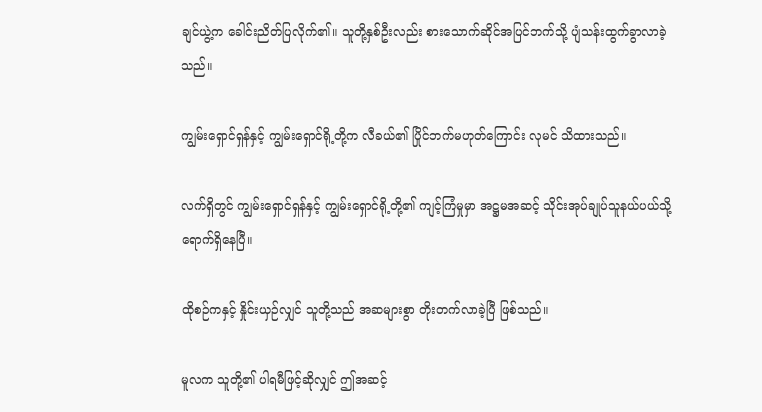ချင်ယွဲ့က ခေါင်းညိတ်ပြလိုက်၏။ သူတို့နှစ်ဦးလည်း စားသောက်ဆိုင်အပြင်ဘက်သို့ ပျံသန်းထွက်ခွာလာခဲ့သည်။

ကျွမ်းရှောင်ရှန်နှင့် ကျွမ်းရှောင်ရို့တို့က လီခယ်၏ ပြိုင်ဘက်မဟုတ်ကြောင်း လုမင် သိထားသည်။

လက်ရှိတွင် ကျွမ်းရှောင်ရှန်နှင့် ကျွမ်းရှောင်ရို့တို့၏ ကျင့်ကြံမှုမှာ အဋ္ဌမအဆင့် သိုင်းအုပ်ချုပ်သူနယ်ပယ်သို့ ရောက်ရှိနေပြီ။

ထိုစဉ်ကနှင့် နှိုင်းယှဉ်လျှင် သူတို့သည် အဆများစွာ တိုးတက်လာခဲ့ပြီ ဖြစ်သည်။

မူလက သူတို့၏ ပါရမီဖြင့်ဆိုလျှင် ဤအဆင့်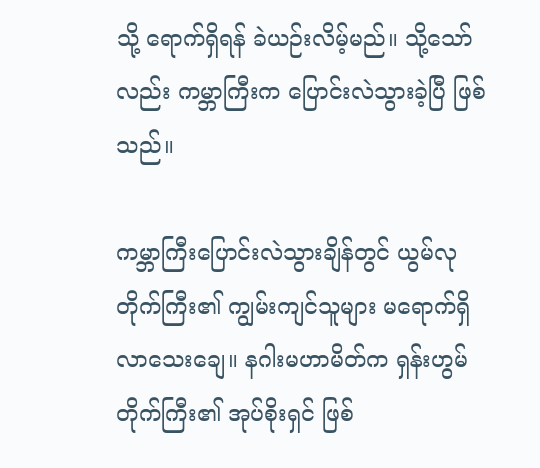သို့ ရောက်ရှိရန် ခဲယဉ်းလိမ့်မည်။ သို့သော်လည်း ကမ္ဘာကြီးက ပြောင်းလဲသွားခဲ့ပြီ ဖြစ်သည်။

ကမ္ဘာကြီးပြောင်းလဲသွားချိန်တွင် ယွမ်လုတိုက်ကြီး၏ ကျွမ်းကျင်သူများ မရောက်ရှိလာသေးချေ။ နဂါးမဟာမိတ်က ရှန်းဟွမ်တိုက်ကြီး၏ အုပ်စိုးရှင် ဖြစ်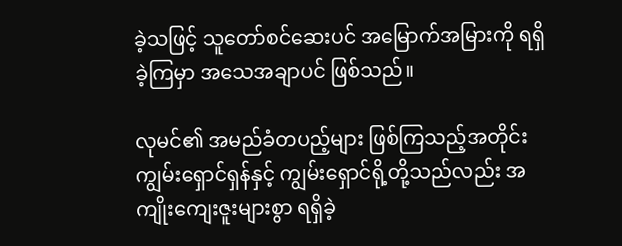ခဲ့သဖြင့် သူတော်စင်ဆေးပင် အမြောက်အမြားကို ရရှိခဲ့ကြမှာ အသေအချာပင် ဖြစ်သည်။

လုမင်၏ အမည်ခံတပည့်များ ဖြစ်ကြသည့်အတိုင်း ကျွမ်းရှောင်ရှန်နှင့် ကျွမ်းရှောင်ရို့တို့သည်လည်း အကျိုးကျေးဇူးများစွာ ရရှိခဲ့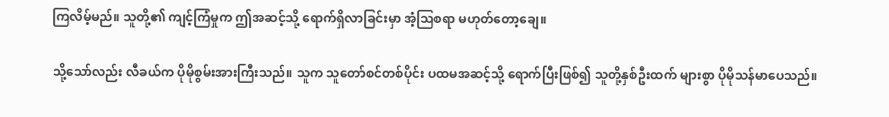ကြလိမ့်မည်။ သူတို့၏ ကျင့်ကြံမှုက ဤအဆင့်သို့ ရောက်ရှိလာခြင်းမှာ အံ့သြစရာ မဟုတ်တော့ချေ။

သို့သော်လည်း လီခယ်က ပိုမိုစွမ်းအားကြီးသည်။ သူက သူတော်စင်တစ်ပိုင်း ပထမအဆင့်သို့ ရောက်ပြီးဖြစ်၍ သူတို့နှစ်ဦးထက် များစွာ ပိုမိုသန်မာပေသည်။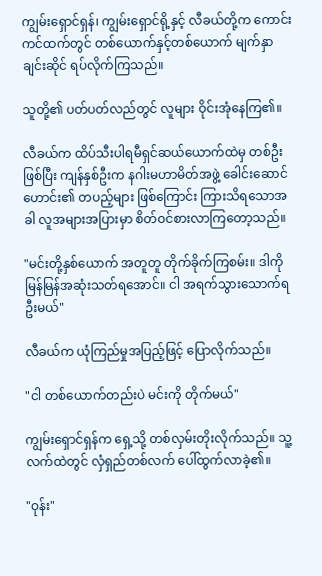ကျွမ်းရှောင်ရှန်၊ ကျွမ်းရှောင်ရို့နှင့် လီခယ်တို့က ကောင်းကင်ထက်တွင် တစ်ယောက်နှင့်တစ်ယောက် မျက်နှာချင်းဆိုင် ရပ်လိုက်ကြသည်။

သူတို့၏ ပတ်ပတ်လည်တွင် လူများ ဝိုင်းအုံနေကြ၏။

လီခယ်က ထိပ်သီးပါရမီရှင်ဆယ်ယောက်ထဲမှ တစ်ဦးဖြစ်ပြီး ကျန်နှစ်ဦးက နဂါးမဟာမိတ်အဖွဲ့ ခေါင်းဆောင်ဟောင်း၏ တပည့်များ ဖြစ်ကြောင်း ကြားသိရသောအခါ လူအများအပြားမှာ စိတ်ဝင်စားလာကြတော့သည်။

"မင်းတို့နှစ်ယောက် အတူတူ တိုက်ခိုက်ကြစမ်း။ ဒါကို မြန်မြန်အဆုံးသတ်ရအောင်။ ငါ အရက်သွားသောက်ရဦးမယ်"

လီခယ်က ယုံကြည်မှုအပြည့်ဖြင့် ပြောလိုက်သည်။

"ငါ တစ်ယောက်တည်းပဲ မင်းကို တိုက်မယ်"

ကျွမ်းရှောင်ရှန်က ရှေ့သို့ တစ်လှမ်းတိုးလိုက်သည်။ သူ့လက်ထဲတွင် လှံရှည်တစ်လက် ပေါ်ထွက်လာခဲ့၏။

"ဝုန်း"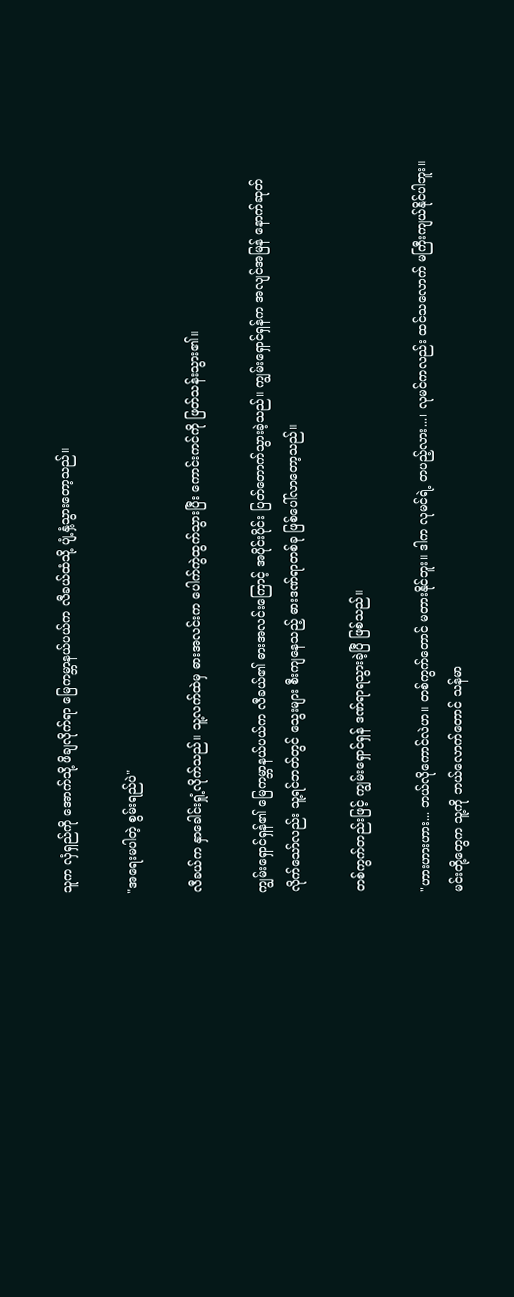သူက လှံရှည်ကို အောက်သို့ ဖိချလိုက်ရာ မြေကမ္ဘာနယ်ပယ်က လီခယ်ထံသို့ ပျံ့နှံ့သွားတော့သည်။

"အရေးမပါတဲ့ စွမ်းရည်ပဲ"

လီခယ်က နှာခေါင်းရှုံ့လိုက်သည်။ သူ့လက်ထဲမှ ဓားအလင်းက ပေါက်ကွဲထွက်သွားပြီး ကောင်းကင်ကို ဖြတ်သန်းသွား၏။

ကျွမ်းရှောင်ရှန်၏ မြေကမ္ဘာနယ်ပယ်က လီခယ်၏ ဓားအလင်းကြောင့် အပိုင်းပိုင်း ပြတ်တောက်သွားခဲ့သည်။ ကျွမ်းရှောင်ရှန်က အလျင်အမြန် နောက်ဆုတ်လိုက်သော်လည်း သူ့ရင်ဘတ်တွင် သွေးများ စီးကျနေသည့် ဓားဒဏ်ရာတစ်ခု ဖြစ်ပေါ်လာတော့သည်။

တစ်ကွက်တည်းဖြင့် ကျွမ်းရှောင်ရှန် ဒဏ်ရာရသွားခဲ့ပြီ ဖြစ်သည်။

"ဟားဟားဟား... ဘယ်လိုကောင်လဲဟ။ တစ်ကွက်တောင် မတားနိုင်ဘူး။ ဒါက လုမင်ရဲ့ တပည့်လား...၊ လုမင်ကလည်း ထင်သလောက် မကြီးကျယ်နိုင်ပါဘူး။ မင်းတို့တွေက သူ့ကို ဘယ်လောက်တောင် သန်မာ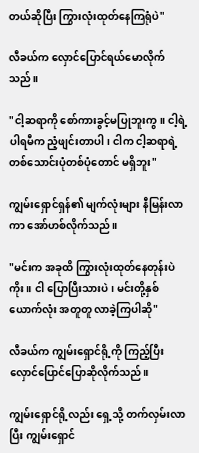တယ်ဆိုပြီး ကြွားလုံးထုတ်နေကြရုံပဲ"

လီခယ်က လှောင်ပြောင်ရယ်မောလိုက်သည်။

"ငါ့ဆရာကို စော်ကားခွင့်မပြုဘူးကွ။ ငါ့ရဲ့ ပါရမီက ညံ့ဖျင်းတာပါ၊ ငါက ငါ့ဆရာရဲ့ တစ်သောင်းပုံတစ်ပုံတောင် မရှိဘူး"

ကျွမ်းရှောင်ရှန်၏ မျက်လုံးများ နီမြန်းလာကာ အော်ဟစ်လိုက်သည်။

"မင်းက အခုထိ ကြွားလုံးထုတ်နေတုန်းပဲကိုး။ ငါ ပြောပြီးသားပဲ၊ မင်းတို့နှစ်ယောက်လုံး အတူတူ လာခဲ့ကြပါဆို"

လီခယ်က ကျွမ်းရှောင်ရို့ကို ကြည့်ပြီး လှောင်ပြောင်ပြောဆိုလိုက်သည်။

ကျွမ်းရှောင်ရို့လည်း ရှေ့သို့ တက်လှမ်းလာပြီး ကျွမ်းရှောင်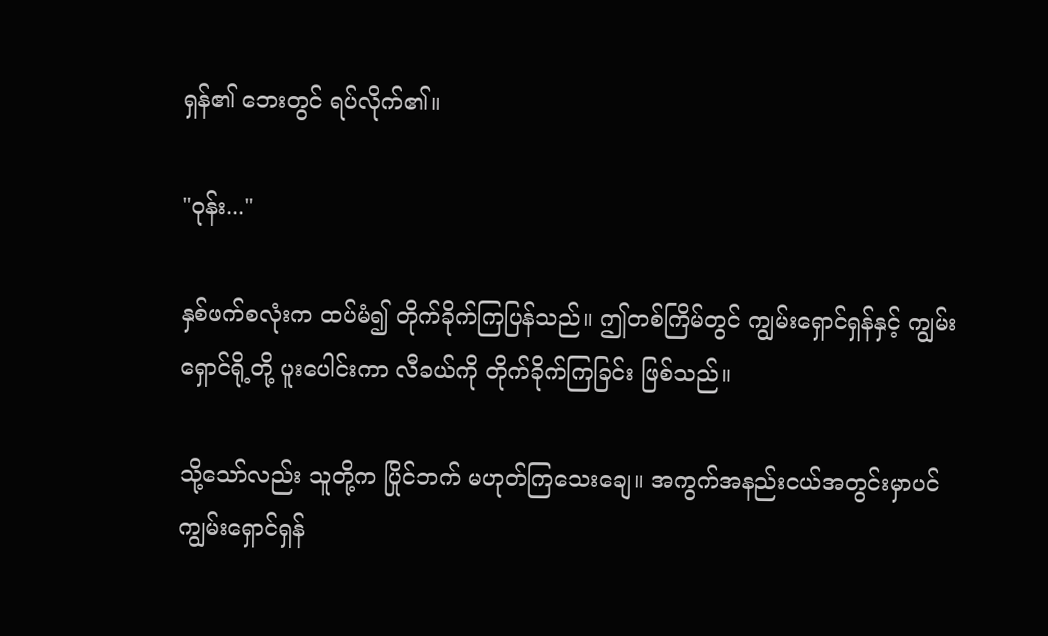ရှန်၏ ဘေးတွင် ရပ်လိုက်၏။

"ဝုန်း..."

နှစ်ဖက်စလုံးက ထပ်မံ၍ တိုက်ခိုက်ကြပြန်သည်။ ဤတစ်ကြိမ်တွင် ကျွမ်းရှောင်ရှန်နှင့် ကျွမ်းရှောင်ရို့တို့ ပူးပေါင်းကာ လီခယ်ကို တိုက်ခိုက်ကြခြင်း ဖြစ်သည်။

သို့သော်လည်း သူတို့က ပြိုင်ဘက် မဟုတ်ကြသေးချေ။ အကွက်အနည်းငယ်အတွင်းမှာပင် ကျွမ်းရှောင်ရှန်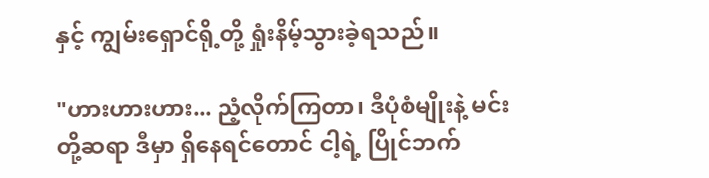နှင့် ကျွမ်းရှောင်ရို့တို့ ရှုံးနိမ့်သွားခဲ့ရသည်။

"ဟားဟားဟား... ညံ့လိုက်ကြတာ၊ ဒီပုံစံမျိုးနဲ့ မင်းတို့ဆရာ ဒီမှာ ရှိနေရင်တောင် ငါ့ရဲ့ ပြိုင်ဘက်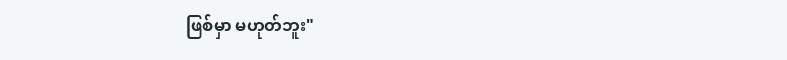ဖြစ်မှာ မဟုတ်ဘူး"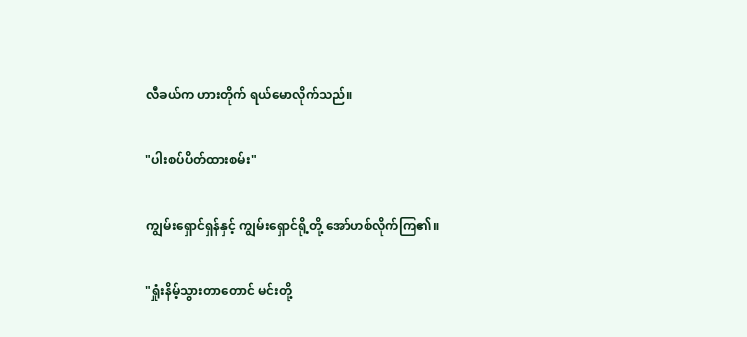လီခယ်က ဟားတိုက် ရယ်မောလိုက်သည်။

"ပါးစပ်ပိတ်ထားစမ်း"

ကျွမ်းရှောင်ရှန်နှင့် ကျွမ်းရှောင်ရို့တို့ အော်ဟစ်လိုက်ကြ၏။

"ရှုံးနိမ့်သွားတာတောင် မင်းတို့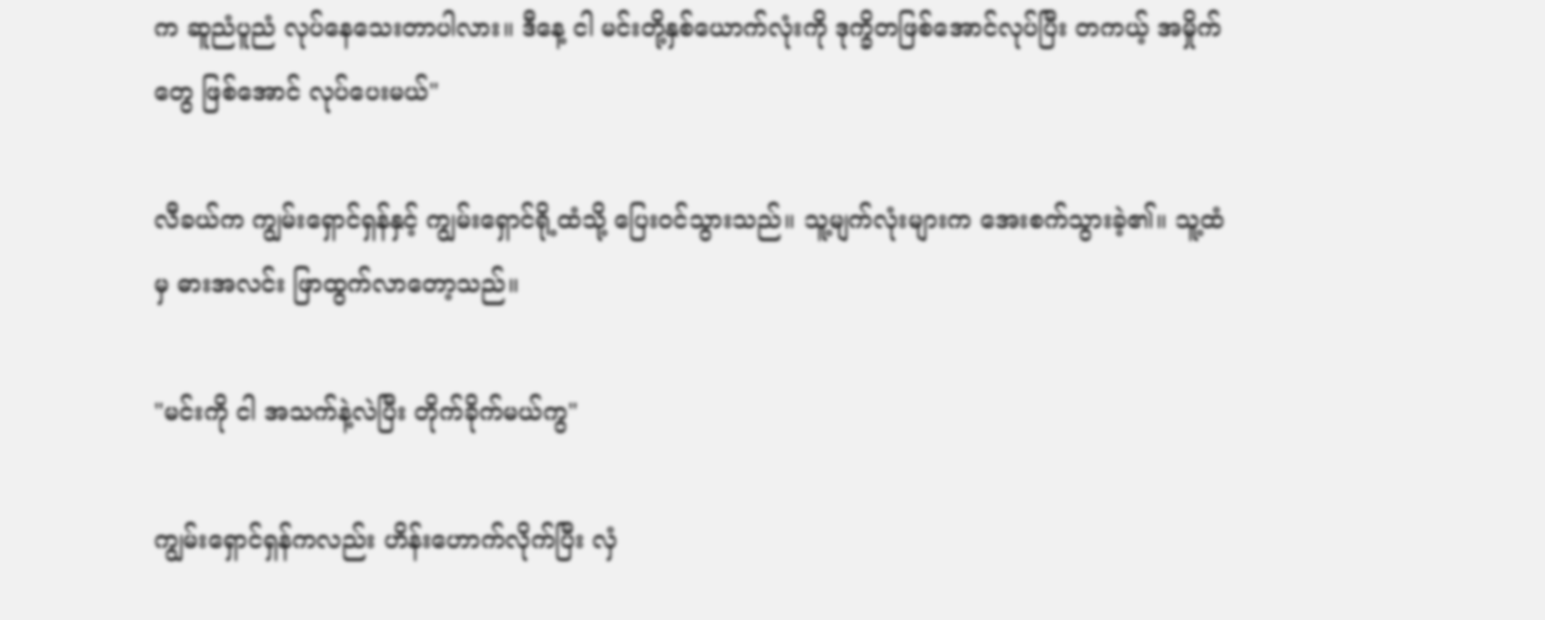က ဆူညံပူညံ လုပ်နေသေးတာပါလား။ ဒီနေ့ ငါ မင်းတို့နှစ်ယောက်လုံးကို ဒုက္ခိတဖြစ်အောင်လုပ်ပြီး တကယ့် အမှိုက်တွေ ဖြစ်အောင် လုပ်ပေးမယ်"

လီခယ်က ကျွမ်းရှောင်ရှန်နှင့် ကျွမ်းရှောင်ရို့ထံသို့ ပြေးဝင်သွားသည်။ သူ့မျက်လုံးများက အေးစက်သွားခဲ့၏။ သူ့ထံမှ ဓားအလင်း ဖြာထွက်လာတော့သည်။

"မင်းကို ငါ အသက်နဲ့လဲပြီး တိုက်ခိုက်မယ်ကွ"

ကျွမ်းရှောင်ရှန်ကလည်း ဟိန်းဟောက်လိုက်ပြီး လှံ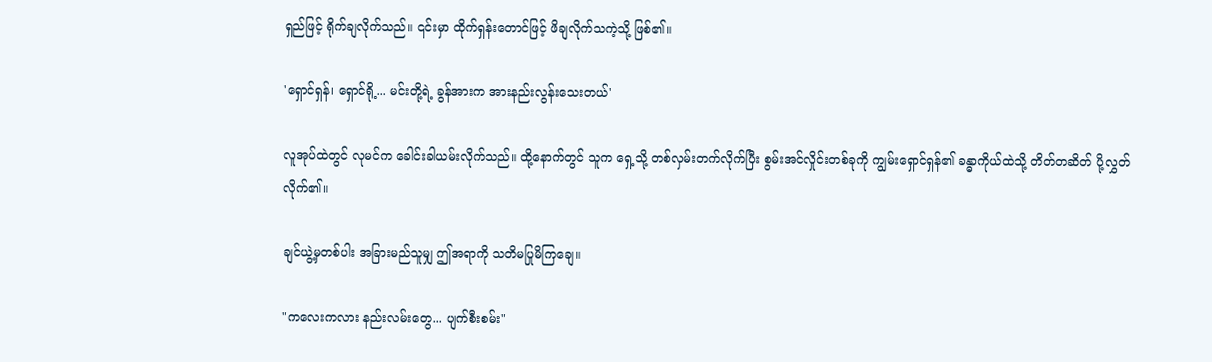ရှည်ဖြင့် ရိုက်ချလိုက်သည်။ ၎င်းမှာ ထိုက်ရှန်းတောင်ဖြင့် ဖိချလိုက်သကဲ့သို့ ဖြစ်၏။

'ရှောင်ရှန်၊ ရှောင်ရို့... မင်းတို့ရဲ့ ခွန်အားက အားနည်းလွန်းသေးတယ်'

လူအုပ်ထဲတွင် လုမင်က ခေါင်းခါယမ်းလိုက်သည်။ ထို့နောက်တွင် သူက ရှေ့သို့ တစ်လှမ်းတက်လိုက်ပြီး စွမ်းအင်လှိုင်းတစ်ခုကို ကျွမ်းရှောင်ရှန်၏ ခန္ဓာကိုယ်ထဲသို့ တိတ်တဆိတ် ပို့လွှတ်လိုက်၏။

ချင်ယွဲ့မှတစ်ပါး အခြားမည်သူမျှ ဤအရာကို သတိမပြုမိကြချေ။

"ကလေးကလား နည်းလမ်းတွေ... ပျက်စီးစမ်း"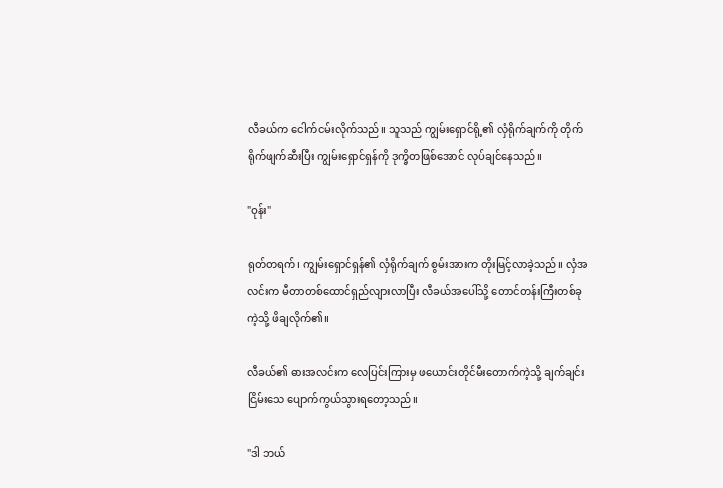လီခယ်က ငေါက်ငမ်းလိုက်သည်။ သူသည် ကျွမ်းရှောင်ရို့၏ လှံရိုက်ချက်ကို တိုက်ရိုက်ဖျက်ဆီးပြီး ကျွမ်းရှောင်ရှန်ကို ဒုက္ခိတဖြစ်အောင် လုပ်ချင်နေသည်။

"ဝုန်း"

ရုတ်တရက်၊ ကျွမ်းရှောင်ရှန်၏ လှံရိုက်ချက် စွမ်းအားက တိုးမြင့်လာခဲ့သည်။ လှံအလင်းက မီတာတစ်ထောင်ရှည်လျားလာပြီး လီခယ်အပေါ်သို့ တောင်တန်းကြီးတစ်ခုကဲ့သို့ ဖိချလိုက်၏။

လီခယ်၏ ဓားအလင်းက လေပြင်းကြားမှ ဖယောင်းတိုင်မီးတောက်ကဲ့သို့ ချက်ချင်း ငြိမ်းသေ ပျောက်ကွယ်သွားရတော့သည်။

"ဒါ ဘယ်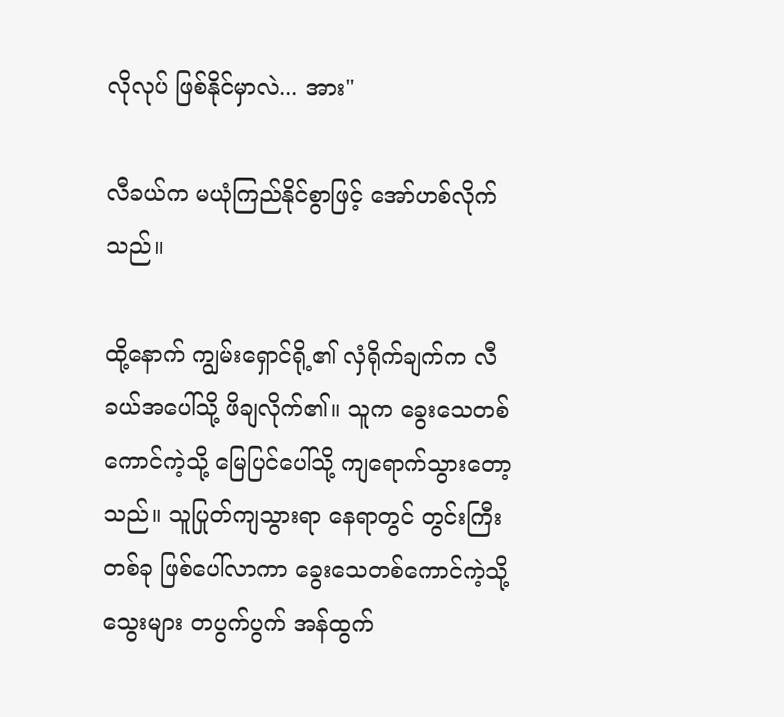လိုလုပ် ဖြစ်နိုင်မှာလဲ... အား"

လီခယ်က မယုံကြည်နိုင်စွာဖြင့် အော်ဟစ်လိုက်သည်။

ထို့နောက် ကျွမ်းရှောင်ရို့၏ လှံရိုက်ချက်က လီခယ်အပေါ်သို့ ဖိချလိုက်၏။ သူက ခွေးသေတစ်ကောင်ကဲ့သို့ မြေပြင်ပေါ်သို့ ကျရောက်သွားတော့သည်။ သူပြုတ်ကျသွားရာ နေရာတွင် တွင်းကြီးတစ်ခု ဖြစ်ပေါ်လာကာ ခွေးသေ‌တစ်ကောင်ကဲ့သို့ သွေးများ တပွက်ပွက် အန်ထွက်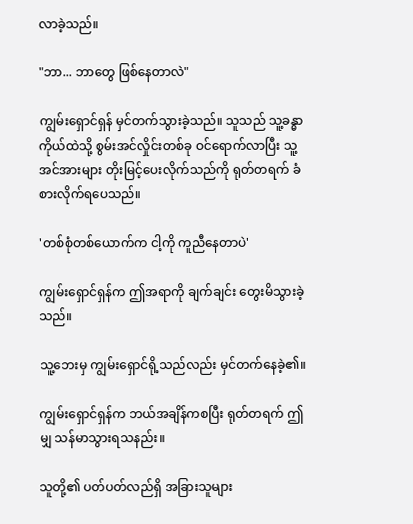လာခဲ့သည်။

"ဘာ... ဘာတွေ ဖြစ်နေတာလဲ"

ကျွမ်းရှောင်ရှန် မှင်တက်သွားခဲ့သည်။ သူသည် သူ့ခန္ဓာကိုယ်ထဲသို့ စွမ်းအင်လှိုင်းတစ်ခု ဝင်ရောက်လာပြီး သူ့အင်အားများ တိုးမြင့်ပေးလိုက်သည်ကို ရုတ်တရက် ခံစားလိုက်ရပေသည်။

'တစ်စုံတစ်ယောက်က ငါ့ကို ကူညီနေတာပဲ'

ကျွမ်းရှောင်ရှန်က ဤအရာကို ချက်ချင်း တွေးမိသွားခဲ့သည်။

သူ့ဘေးမှ ကျွမ်းရှောင်ရို့သည်လည်း မှင်တက်နေခဲ့၏။

ကျွမ်းရှောင်ရှန်က ဘယ်အချိန်ကစပြီး ရုတ်တရက် ဤမျှ သန်မာသွားရသနည်း။

သူတို့၏ ပတ်ပတ်လည်ရှိ အခြားသူများ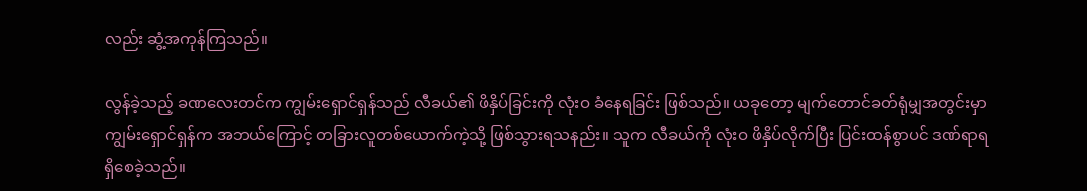လည်း ဆွံ့အကုန်ကြသည်။

လွန်ခဲ့သည့် ခဏလေးတင်က ကျွမ်းရှောင်ရှန်သည် လီခယ်၏ ဖိနှိပ်ခြင်းကို လုံးဝ ခံနေရခြင်း ဖြစ်သည်။ ယခုတော့ မျက်တောင်ခတ်ရုံမျှအတွင်းမှာ ကျွမ်းရှောင်ရှန်က အဘယ်ကြောင့် တခြားလူတစ်ယောက်ကဲ့သို့ ဖြစ်သွားရသနည်း။ သူက လီခယ်ကို လုံးဝ ဖိနှိပ်လိုက်ပြီး ပြင်းထန်စွာပင် ဒဏ်ရာရရှိစေခဲ့သည်။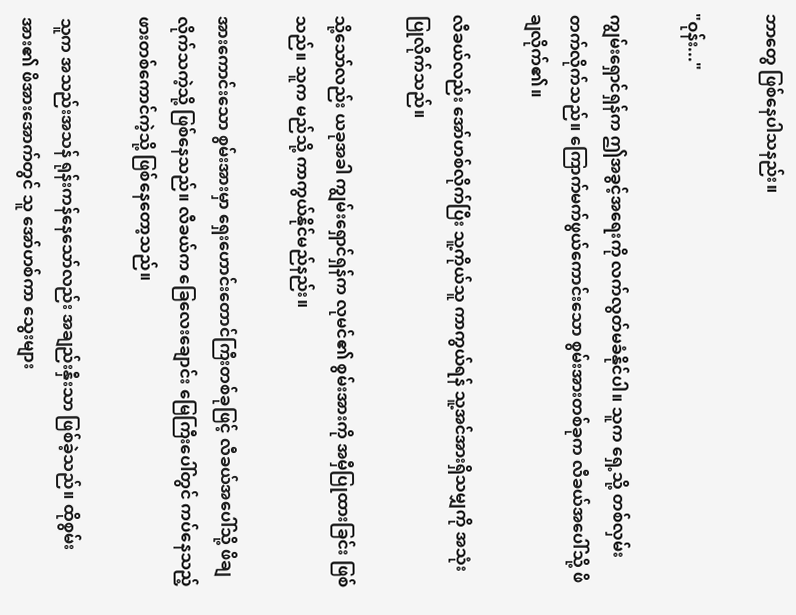ဘာတွေ ဖြစ်နေပါသနည်း။

"ဝုန်း..."

ကျွမ်းရှောင်ရှန်က ဤအခွင့်အရေးကို လက်လွတ်မခံနိုင်ပါ။ သူက ရှေ့သို့ တစ်လှမ်းတက်လိုက်သည်။ ကြောက်မက်ဖွယ်ကောင်းသော စွမ်းအားတစ်ခုက လီခယ်အပေါ်သို့ ဖိချလိုက်၏။

လီခယ်လည်း အော်ဟစ်လိုက်ပြီး သူ့ကိုယ်သူ ကာကွယ်ရန် သူ့အင်အားရှိသမျှကို အသုံးပြုလိုက်သည်။

သို့သော်လည်း ယခုအခါ ကျွမ်းရှောင်ရှန်က လုမင်၏ စွမ်းအားကို အမှီပြုထားခြင်း ဖြစ်သည်။ သူက မည်သို့ ကာကွယ်နိုင်မည်နည်း။

အားကောင်းသော စွမ်းအားမှာ ရှေးဟောင်းတောင်ကြီးတစ်ခုဖြင့် လီခယ်အပေါ်သို့ ဖိချလိုက်သကဲ့သို့ ဖြစ်နေသည်။ လီခယ်က ခြေလေးချောင်း မြေကြီးပေါ်တွင် ကပ်နေသည့် ဖားတစ်ကောင်ကဲ့သို့ ဖြစ်နေတော့သည်။

သူက အသည်းအသန် ရုန်းကန်နေသော်လည်း အချည်းနှီးသာ ဖြစ်ခဲ့သည်။ ထိုစွမ်းအား၏ ဖိအားအောက်တွင် သူ အော်ဟစ်ကာ သွေးများ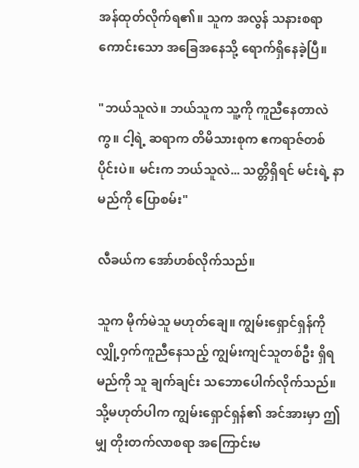အန်ထုတ်လိုက်ရ၏။ သူက အလွန် သနားစရာကောင်းသော အခြေအနေသို့ ရောက်ရှိနေခဲ့ပြီ။

"ဘယ်သူလဲ။ ဘယ်သူက သူ့ကို ကူညီနေတာလဲကွ။ ငါ့ရဲ့ ဆရာက တိမိသားစုက ဧကရာဇ်တစ်ပိုင်းပဲ။ မင်းက ဘယ်သူလဲ... သတ္တိရှိရင် မင်းရဲ့ နာမည်ကို ပြောစမ်း"

လီခယ်က အော်ဟစ်လိုက်သည်။

သူက မိုက်မဲသူ မဟုတ်ချေ။ ကျွမ်းရှောင်ရှန်ကို လျှို့ဝှက်ကူညီနေသည့် ကျွမ်းကျင်သူတစ်ဦး ရှိရမည်ကို သူ ချက်ချင်း သဘောပေါက်လိုက်သည်။ သို့မဟုတ်ပါက ကျွမ်းရှောင်ရှန်၏ အင်အားမှာ ဤမျှ တိုးတက်လာစရာ အကြောင်းမ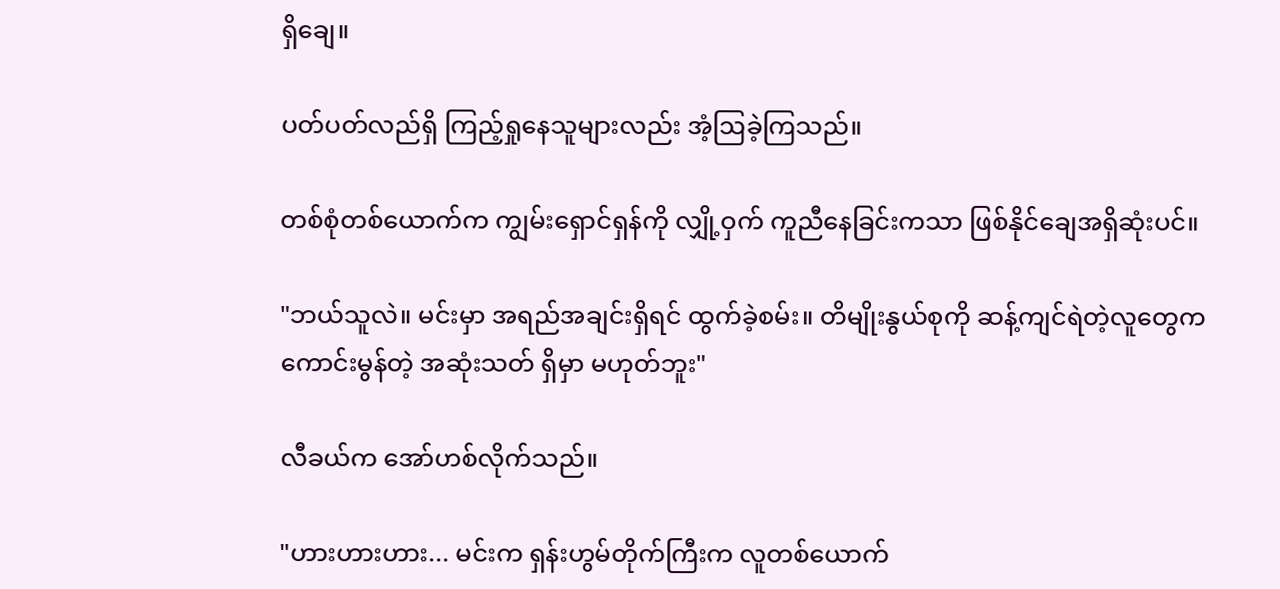ရှိချေ။

ပတ်ပတ်လည်ရှိ ကြည့်ရှုနေသူများလည်း အံ့ဩခဲ့ကြသည်။

တစ်စုံတစ်ယောက်က ကျွမ်းရှောင်ရှန်ကို လျှို့ဝှက် ကူညီနေခြင်းကသာ ဖြစ်‌နိုင်ချေအရှိဆုံးပင်။

"ဘယ်သူလဲ။ မင်းမှာ အရည်အချင်းရှိရင် ထွက်ခဲ့စမ်း။ တိမျိုးနွယ်စုကို ဆန့်ကျင်ရဲတဲ့လူတွေက ကောင်းမွန်တဲ့ အဆုံးသတ် ရှိမှာ မဟုတ်ဘူး"

လီခယ်က အော်ဟစ်လိုက်သည်။

"ဟားဟားဟား... မင်းက ရှန်းဟွမ်တိုက်ကြီးက လူတစ်ယောက်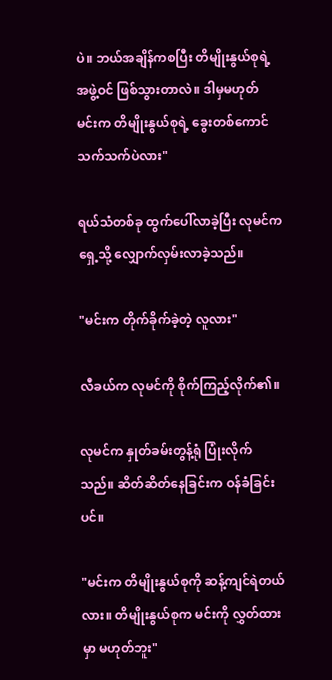ပဲ။ ဘယ်အချိန်ကစပြီး တိမျိုးနွယ်စုရဲ့ အဖွဲ့ဝင် ဖြစ်သွားတာလဲ။ ဒါမှမဟုတ် မင်းက တိမျိုးနွယ်စုရဲ့ ခွေးတစ်ကောင် သက်သက်ပဲလား"

ရယ်သံတစ်ခု ထွက်ပေါ်လာခဲ့ပြီး လုမင်က ရှေ့သို့ လျှောက်လှမ်းလာခဲ့သည်။

"မင်းက တိုက်ခိုက်ခဲ့တဲ့ လူလား"

လီခယ်က လုမင်ကို စိုက်ကြည့်လိုက်၏။

လုမင်က နှုတ်ခမ်းတွန့်ရုံ ပြုံးလိုက်သည်။ ဆိတ်ဆိတ်နေခြင်းက ဝန်ခံခြင်းပင်။

"မင်းက တိမျိုးနွယ်စုကို ဆန့်ကျင်ရဲတယ်လား။ တိမျိုးနွယ်စုက မင်းကို လွှတ်ထားမှာ မဟုတ်ဘူး"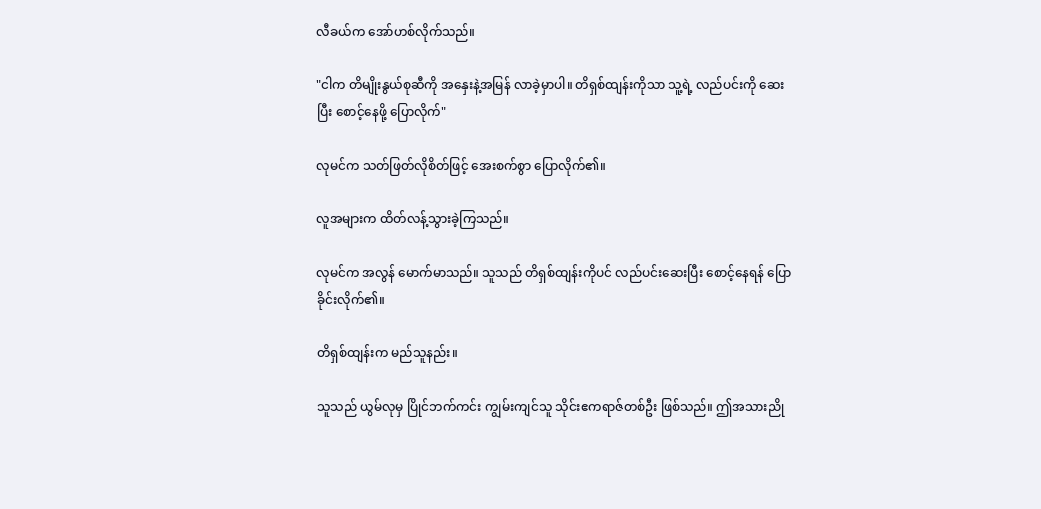လီခယ်က အော်ဟစ်လိုက်သည်။

"ငါက တိမျိုးနွယ်စုဆီကို အနှေးနဲ့အမြန် လာခဲ့မှာပါ။ တိရှစ်ထျန်းကိုသာ သူ့ရဲ့ လည်ပင်းကို ဆေးပြီး စောင့်နေဖို့ ပြောလိုက်"

လုမင်က သတ်ဖြတ်လိုစိတ်ဖြင့် အေးစက်စွာ ပြောလိုက်၏။

လူအများက ထိတ်လန့်သွားခဲ့ကြသည်။

လုမင်က အလွန် မောက်မာသည်။ သူသည် တိရှစ်ထျန်းကိုပင် လည်ပင်းဆေးပြီး စောင့်နေရန် ပြောခိုင်းလိုက်၏။

တိရှစ်ထျန်းက မည်သူနည်း။

သူသည် ယွမ်လုမှ ပြိုင်ဘက်ကင်း ကျွမ်းကျင်သူ သိုင်းဧကရာဇ်တစ်ဦး ဖြစ်သည်။ ဤအသားညို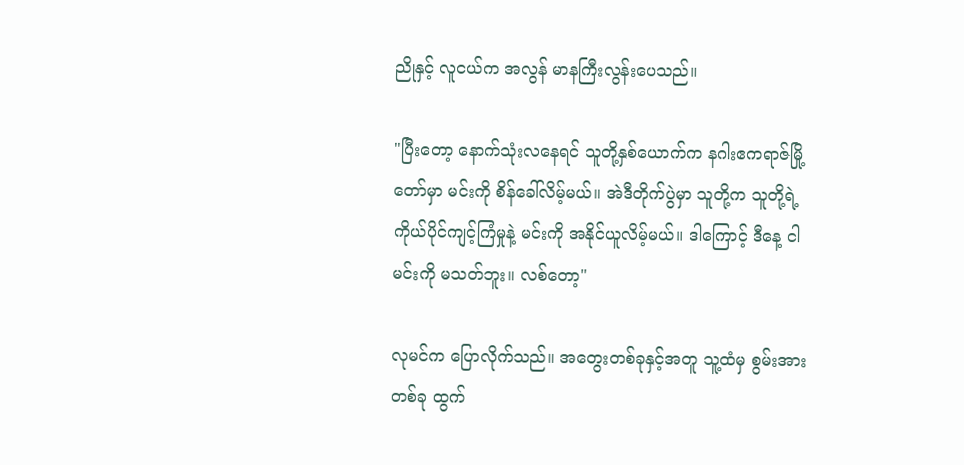ညိုနှင့် လူငယ်က အလွန် မာနကြီးလွန်းပေသည်။

"ပြီးတော့ နောက်သုံးလနေရင် သူတို့နှစ်ယောက်က နဂါးဧကရာဇ်မြို့တော်မှာ မင်းကို စိန်ခေါ်လိမ့်မယ်။ အဲဒီတိုက်ပွဲမှာ သူတို့က သူတို့ရဲ့ ကိုယ်ပိုင်ကျင့်ကြံမှုနဲ့ မင်းကို အနိုင်ယူလိမ့်မယ်။ ဒါကြောင့် ဒီနေ့ ငါ မင်းကို မသတ်ဘူး။ လစ်တော့"

လုမင်က ပြောလိုက်သည်။ အတွေးတစ်ခုနှင့်အတူ သူ့ထံမှ စွမ်းအားတစ်ခု ထွက်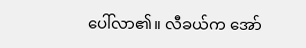ပေါ်လာ၏။ လီခယ်က အော်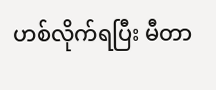ဟစ်လိုက်ရပြီး မီတာ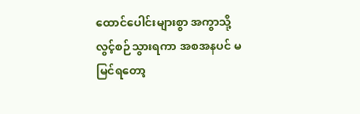ထောင်ပေါင်းများစွာ အကွာသို့ လွင့်စဉ်သွားရကာ အစအနပင် မမြင်ရတော့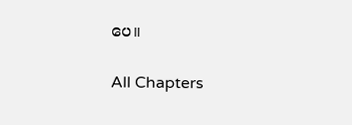ပေ။

All Chapters